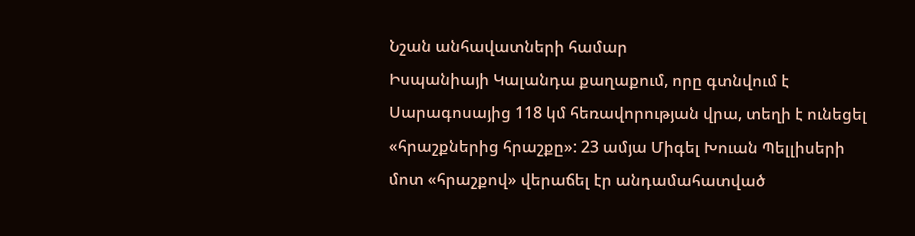Նշան անհավատների համար
Իսպանիայի Կալանդա քաղաքում, որը գտնվում է Սարագոսայից 118 կմ հեռավորության վրա, տեղի է ունեցել «հրաշքներից հրաշքը»: 23 ամյա Միգել Խուան Պելլիսերի մոտ «հրաշքով» վերաճել էր անդամահատված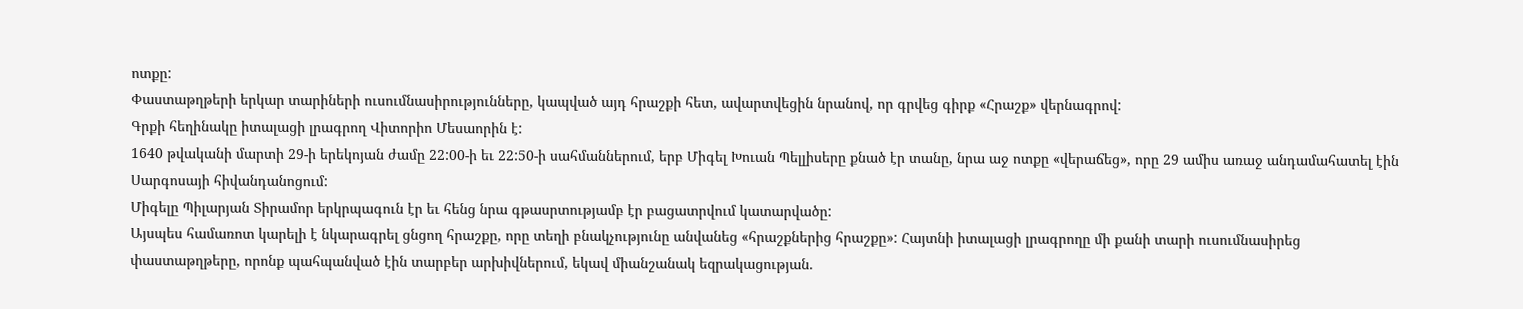ոտքը:
Փաստաթղթերի երկար տարիների ուսումնասիրությունները, կապված այդ հրաշքի հետ, ավարտվեցին նրանով, որ գրվեց գիրք «Հրաշք» վերնագրով:
Գրքի հեղինակը իտալացի լրագրող Վիտորիո Մեսաորին է:
1640 թվականի մարտի 29-ի երեկոյան ժամը 22:00-ի եւ 22:50-ի սահմաններում, երբ Միգել Խուան Պելլիսերը քնած էր տանը, նրա աջ ոտքը «վերաճեց», որը 29 ամիս առաջ անդամահատել էին Սարգոսայի հիվանդանոցում:
Միգելը Պիլարյան Տիրամոր երկրպագուն էր եւ հենց նրա գթասրտությամբ էր բացատրվում կատարվածը:
Այսպես համառոտ կարելի է նկարագրել ցնցող հրաշքը, որը տեղի բնակչությունը անվանեց «հրաշքներից հրաշքը»: Հայտնի իտալացի լրագրողը մի քանի տարի ուսումնասիրեց փաստաթղթերը, որոնք պահպանված էին տարբեր արխիվներում, եկավ միանշանակ եզրակացության.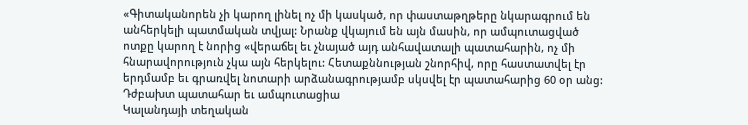«Գիտականորեն չի կարող լինել ոչ մի կասկած, որ փաստաթղթերը նկարագրում են անհերկելի պատմական տվյալ: Նրանք վկայում են այն մասին, որ ամպուտացված ոտքը կարող է նորից «վերաճել եւ չնայած այդ անհավատալի պատահարին, ոչ մի հնարավորություն չկա այն հերկելու: Հետաքննության շնորհիվ, որը հաստատվել էր երդմամբ եւ գրառվել նոտարի արձանագրությամբ սկսվել էր պատահարից 60 օր անց:
Դժբախտ պատահար եւ ամպուտացիա
Կալանդայի տեղական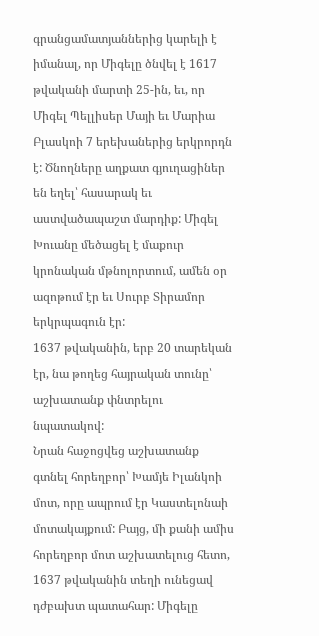գրանցամատյաններից կարելի է իմանալ, որ Միգելը ծնվել է 1617 թվականի մարտի 25-ին, եւ, որ Միգել Պելլիսեր Մայի եւ Մարիա Բլասկոի 7 երեխաներից երկրորդն է: Ծնողները աղքատ գյուղացիներ են եղել՝ հասարակ եւ աստվածապաշտ մարդիք: Միգել Խուանը մեծացել է մաքուր կրոնական մթնոլորտում, ամեն օր ազոթում էր եւ Սուրբ Տիրամոր երկրպագուն էր:
1637 թվականին, երբ 20 տարեկան էր, նա թողեց հայրական տունը՝ աշխատանք փնտրելու նպատակով:
Նրան հաջոցվեց աշխատանք գտնել հորեղբոր՝ Խամյե Իլանկոի մոտ, որը ապրում էր Կաստելոնաի մոտակայքում: Բայց, մի քանի ամիս հորեղբոր մոտ աշխատելուց հետո, 1637 թվականին տեղի ունեցավ դժբախտ պատահար: Միգելը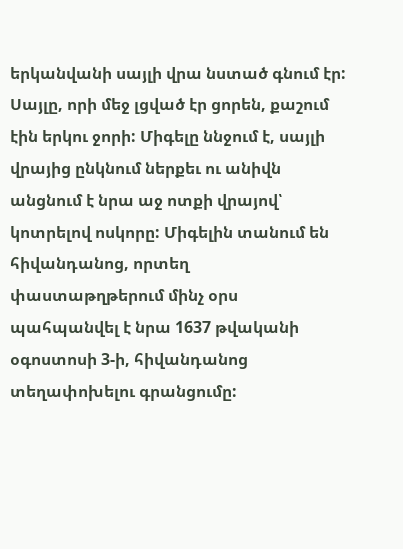երկանվանի սայլի վրա նստած գնում էր: Սայլը, որի մեջ լցված էր ցորեն, քաշում էին երկու ջորի: Միգելը ննջում է, սայլի վրայից ընկնում ներքեւ ու անիվն անցնում է նրա աջ ոտքի վրայով՝ կոտրելով ոսկորը: Միգելին տանում են հիվանդանոց, որտեղ փաստաթղթերում մինչ օրս պահպանվել է նրա 1637 թվականի օգոստոսի 3-ի, հիվանդանոց տեղափոխելու գրանցումը: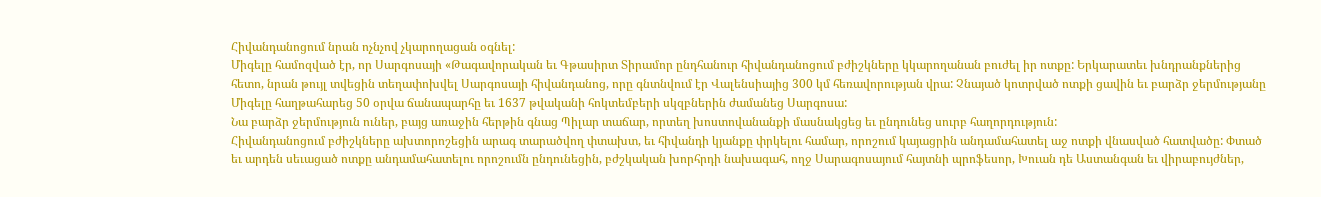Հիվանդանոցում նրան ոչնչով չկարողացան օգնել:
Միգելը համոզված էր, որ Սարգոսայի «Թագավորական եւ Գթասիրտ Տիրամոր ընդհանուր հիվանդանոցում բժիշկները կկարողանան բուժել իր ոտքը: Երկարատեւ խնդրանքներից հետո, նրան թույլ տվեցին տեղափոխվել Սարգոսայի հիվանդանոց, որը գնտնվում էր Վալենսիայից 300 կմ հեռավորության վրա: Չնայած կոտրված ոտքի ցավին եւ բարձր ջերմությանը Միգելը հաղթահարեց 50 օրվա ճանապարհը եւ 1637 թվականի հոկտեմբերի սկզբներին ժամանեց Սարգոսա:
Նա բարձր ջերմություն ուներ, բայց առաջին հերթին գնաց Պիլար տաճար, որտեղ խոստովանանքի մասնակցեց եւ ընդունեց սուրբ հաղորդություն:
Հիվանդանոցում բժիշկները ախտորոշեցին արագ տարածվող փտախտ, եւ հիվանդի կյանքը փրկելու համար, որոշում կայացրին անդամահատել աջ ոտքի վնասված հատվածը: Փտած եւ արդեն սեւացած ոտքը անդամահատելու որոշումն ընդունեցին, բժշկական խորհրդի նախագահ, ողջ Սարագոսայում հայտնի պրոֆեսոր, Խուան դե Աստանգան եւ վիրաբույժներ,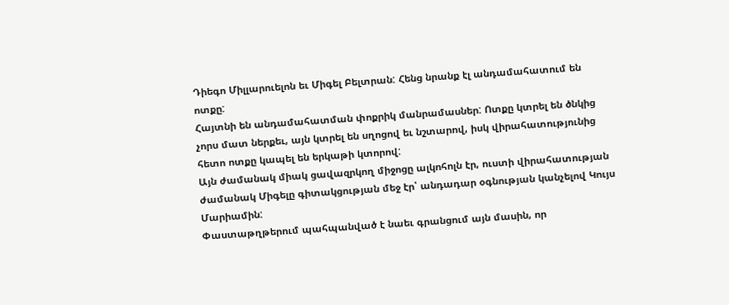Դիեգո Միլլարուելոն եւ Միգել Բելտրան: Հենց նրանք էլ անդամահատում են ոտքը:
Հայտնի են անդամահատման փոքրիկ մանրամասներ: Ոտքը կտրել են ծնկից չորս մատ ներքեւ, այն կտրել են սղոցով եւ նշտարով, իսկ վիրահատությունից հետո ոտքը կապել են երկաթի կտորով:
Այն ժամանակ միակ ցավազրկող միջոցը ալկոհոլն էր, ուստի վիրահատության ժամանակ Միգելը գիտակցության մեջ էր՝ անդադար օգնության կանչելով Կույս Մարիամին:
Փաստաթղթերում պահպանված է նաեւ գրանցում այն մասին, որ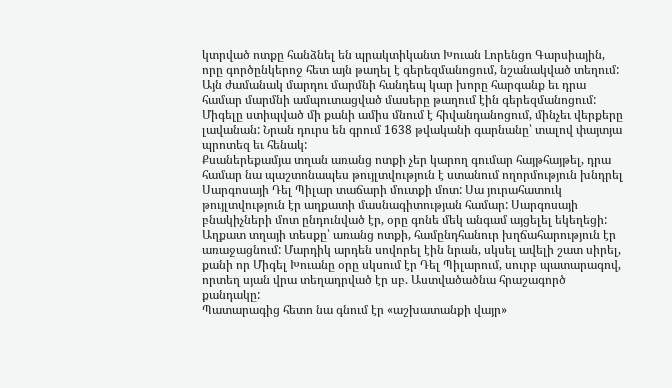կտրված ոտքը հանձնել են պրակտիկանտ Խուան Լորենցո Գարսիային, որը գործընկերոջ հետ այն թաղել է գերեզմանոցում, նշանակված տեղում: Այն ժամանակ մարդու մարմնի հանդեպ կար խորը հարգանք եւ դրա համար մարմնի ամպուտացված մասերը թաղում էին գերեզմանոցում:
Միգելը ստիպված մի քանի ամիս մնում է հիվանդանոցում, մինչեւ վերքերը լավանան: Նրան դուրս են գրում 1638 թվականի գարնանը՝ տալով փայտյա պրոտեզ եւ հենակ:
Քսաներեքամյա տղան առանց ոտքի չեր կարող գումար հայթհայթել, դրա համար նա պաշտոնապես թույլտվություն է ստանում ողորմություն խնդրել Սարգոսայի Դել Պիլար տաճարի մուտքի մոտ: Սա յուրահատուկ թույլտվություն էր աղքատի մասնագիտության համար: Սարգոսայի բնակիչների մոտ ընդունված էր, օրը գոնե մեկ անգամ այցելել եկեղեցի: Աղքատ տղայի տեսքը՝ առանց ոտքի, համընդհանուր խղճահարություն էր առաջացնում: Մարդիկ արդեն սովորել էին նրան, սկսել ավելի շատ սիրել, քանի որ Միգել Խուանը օրը սկսում էր Դել Պիլարում, սուրբ պատարագով, որտեղ սյան վրա տեղադրված էր սբ. Աստվածածնա հրաշագործ քանդակը:
Պատարագից հետո նա գնում էր «աշխատանքի վայր»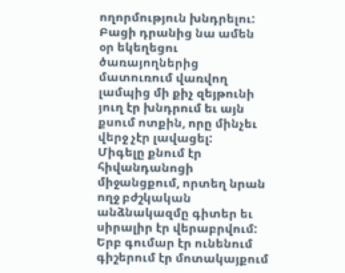ողորմություն խնդրելու: Բացի դրանից նա ամեն օր եկեղեցու ծառայողներից մատուռում վառվող լամպից մի քիչ զեյթունի յուղ էր խնդրում եւ այն քսում ոտքին, որը մինչեւ վերջ չէր լավացել:
Միգելը քնում էր հիվանդանոցի միջանցքում, որտեղ նրան ողջ բժշկական անձնակազմը գիտեր եւ սիրալիր էր վերաբրվում: Երբ գումար էր ունենում գիշերում էր մոտակայքում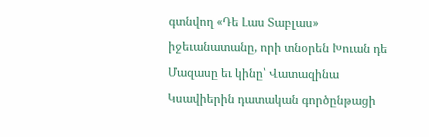գտնվող «Դե Լաս Տաբլաս» իջեւանատանը, որի տնօրեն Խուան դե Մազասը եւ կինը՝ Վատազինա Կսավիերին դատական գործընթացի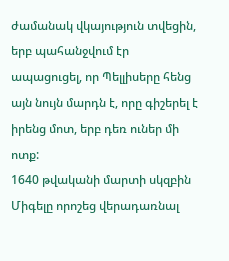ժամանակ վկայություն տվեցին, երբ պահանջվում էր ապացուցել, որ Պելլիսերը հենց այն նույն մարդն է, որը գիշերել է իրենց մոտ, երբ դեռ ուներ մի ոտք:
1640 թվականի մարտի սկզբին Միգելը որոշեց վերադառնալ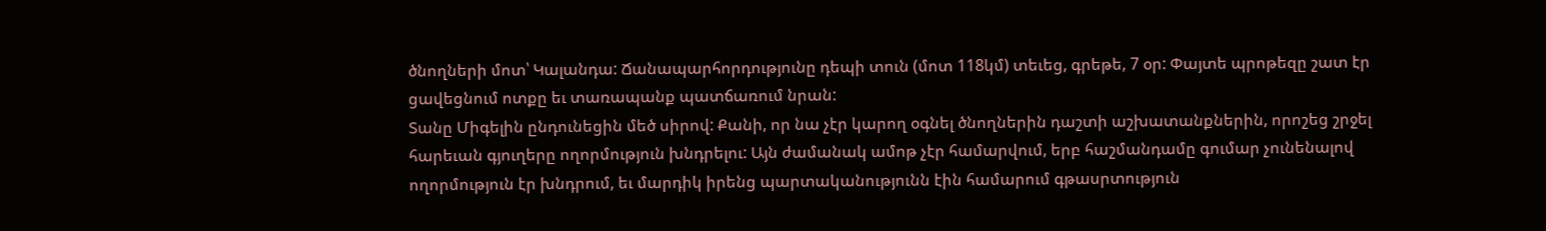ծնողների մոտ՝ Կալանդա: Ճանապարհորդությունը դեպի տուն (մոտ 118կմ) տեւեց, գրեթե, 7 օր: Փայտե պրոթեզը շատ էր ցավեցնում ոտքը եւ տառապանք պատճառում նրան:
Տանը Միգելին ընդունեցին մեծ սիրով: Քանի, որ նա չէր կարող օգնել ծնողներին դաշտի աշխատանքներին, որոշեց շրջել հարեւան գյուղերը ողորմություն խնդրելու: Այն ժամանակ ամոթ չէր համարվում, երբ հաշմանդամը գումար չունենալով ողորմություն էր խնդրում, եւ մարդիկ իրենց պարտականությունն էին համարում գթասրտություն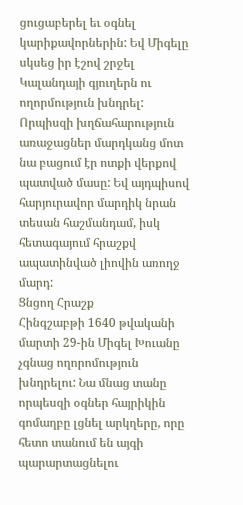ցուցաբերել եւ օգնել կարիքավորներին: Եվ Միգելը սկսեց իր էշով շրջել Կալանդայի գյուղերն ու ողորմություն խնդրել: Որպիսզի խղճահարություն առաջացներ մարդկանց մոտ նա բացում էր ոտքի վերքով պատված մասը: Եվ այդպիսով հարյուրավոր մարդիկ նրան տեսան հաշմանդամ, իսկ հետագայում հրաշքվ ապատինված լիովին առողջ մարդ:
Ցնցող Հրաշք
Հինգշաբթի 1640 թվականի մարտի 29-ին Միգել Խուանը չգնաց ողորոմություն խնդրելու: Նա մնաց տանը որպեսզի օգներ հայրիկին գոմաղբը լցնել արկղերը, որը հետո տանում են այգի պարարտացնելու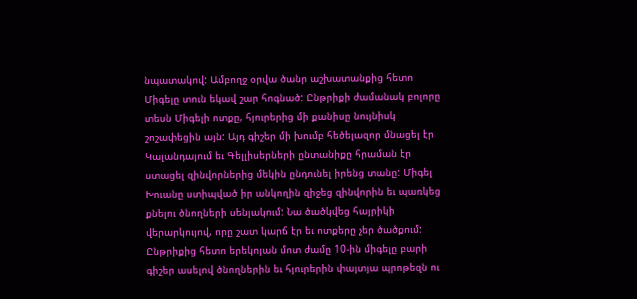նպատակով: Ամբողջ օրվա ծանր աշխատանքից հետո Միգելը տուն եկավ շար հոգնած: Ընթրիքի ժամանակ բոլորը տեսն Միգելի ոտքը, հյուրերից մի քանիսը նույնիսկ շոշափեցին այն: Այդ գիշեր մի խումբ հեծելազոր մնացել էր Կալանդայում եւ Գելլիսերների ընտանիքը հրաման էր ստացել զինվորներից մեկին ընդունել իրենց տանը: Միգել Խուանը ստիպված իր անկողին զիջեց զինվորին եւ պառկեց քնելու ծնողների սենյակում: Նա ծածկվեց հայրիկի վերարկույով, որը շատ կարճ էր եւ ոտքերը չեր ծածքում:
Ընթրիքից հետո երեկոյան մոտ ժամը 10-ին միգելը բարի գիշեր ասելով ծնողներին եւ հյուրերին փայտյա պրոթեզն ու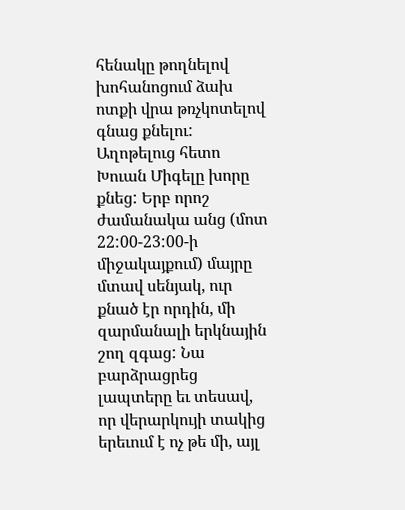հենակը թողնելով խոհանոցում ձախ ոտքի վրա թռչկոտելով գնաց քնելու: Աղոթելուց հետո Խուան Միգելը խորը քնեց: Երբ որոշ ժամանակա անց (մոտ 22:00-23:00-ի միջակայքում) մայրը մտավ սենյակ, ուր քնած էր որդին, մի զարմանալի երկնային շող զգաց: Նա բարձրացրեց լապտերը եւ տեսավ, որ վերարկույի տակից երեւում է ոչ թե մի, այլ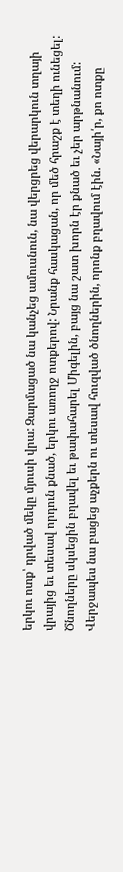երկու ոտք՝ դրված մեկը մյուսի վրա: Զարմացած նա կանչեց ամուսնուն, նա վերցրեց վերարկուն տղայի վրայից եւ տեսավ որդուն քնած, երկու առողջ ոտքերով: Նրանք հասկացան, որ մեծ հրաշք է տեղի ունեցել:
Ծնողները սկսեցին բղավել եւ թափահարել Միգելին, բայց նա շատ խորն էր քնած եւ չեր արթնանում: Վերջապես նա բացեց աչքերն ու տեսավ հուզված ծնողներին, որոնք բղավում էին. «Նայի՛ր, քո ոտքը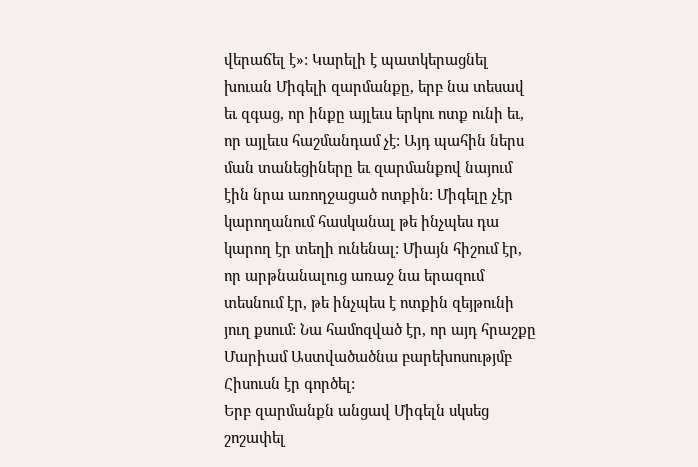վերաճել է»: Կարելի է պատկերացնել խուան Միգելի զարմանքը, երբ նա տեսավ եւ զգաց, որ ինքը այլեւս երկու ոտք ունի եւ, որ այլեւս հաշմանդամ չէ: Այդ պահին ներս ման տանեցիները եւ զարմանքով նայում էին նրա առողջացած ոտքին: Միգելը չէր կարողանում հասկանալ թե ինչպես դա կարող էր տեղի ունենալ: Միայն հիշում էր, որ արթնանալուց առաջ նա երազում տեսնում էր, թե ինչպես է ոտքին զեյթունի յուղ քսում: Նա համոզված էր, որ այդ հրաշքը Մարիամ Աստվածածնա բարեխոսությմբ Հիսուսն էր գործել:
Երբ զարմանքն անցավ Միգելն սկսեց շոշափել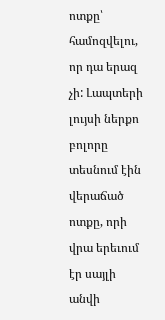ոտքը՝ համոզվելու, որ դա երազ չի: Լապտերի լույսի ներքո բոլորը տեսնում էին վերաճած ոտքը, որի վրա երեւում էր սայլի անվի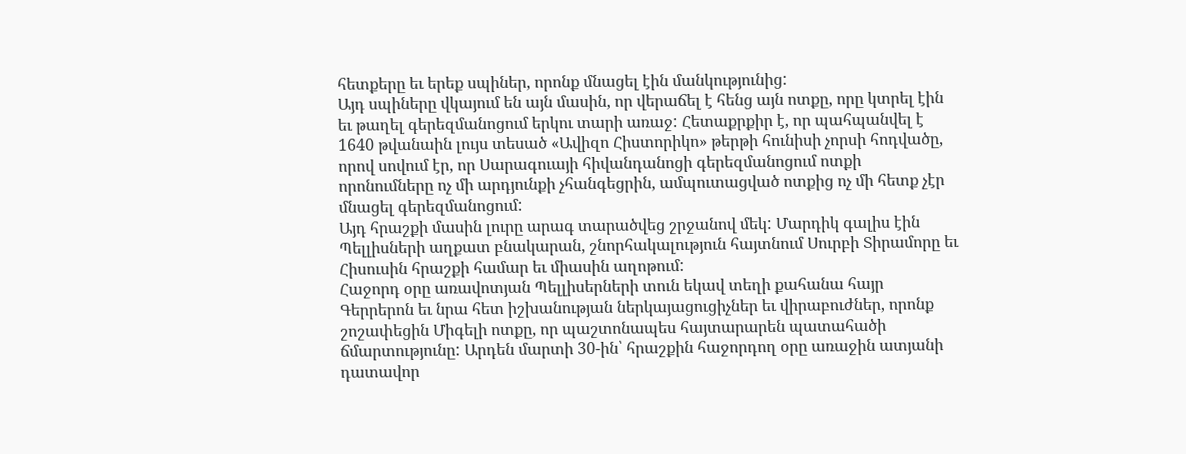հետքերը եւ երեք սպիներ, որոնք մնացել էին մանկությունից:
Այդ սպիները վկայում են այն մասին, որ վերաճել է հենց այն ոտքը, որը կտրել էին եւ թաղել գերեզմանոցում երկու տարի առաջ: Հետաքրքիր է, որ պահպանվել է 1640 թվանաին լույս տեսած «Ավիզո Հիստորիկո» թերթի հունիսի չորսի հոդվածը, որով սովում էր, որ Սարագուայի հիվանդանոցի գերեզմանոցում ոտքի որոնումները ոչ մի արդյունքի չհանգեցրին, ամպուտացված ոտքից ոչ մի հետք չէր մնացել գերեզմանոցում:
Այդ հրաշքի մասին լուրը արագ տարածվեց շրջանով մեկ: Մարդիկ գալիս էին Պելլիսների աղքատ բնակարան, շնորհակալություն հայտնում Սուրբի Տիրամորը եւ Հիսուսին հրաշքի համար եւ միասին աղոթում:
Հաջորդ օրը առավոտյան Պելլիսերների տուն եկավ տեղի քահանա հայր Գերրերոն եւ նրա հետ իշխանության ներկայացուցիչներ եւ վիրաբուժներ, որոնք շոշափեցին Միգելի ոտքը, որ պաշտոնապես հայտարարեն պատահածի ճմարտությունը: Արդեն մարտի 30-ին՝ հրաշքին հաջորդող օրը առաջին ատյանի դատավոր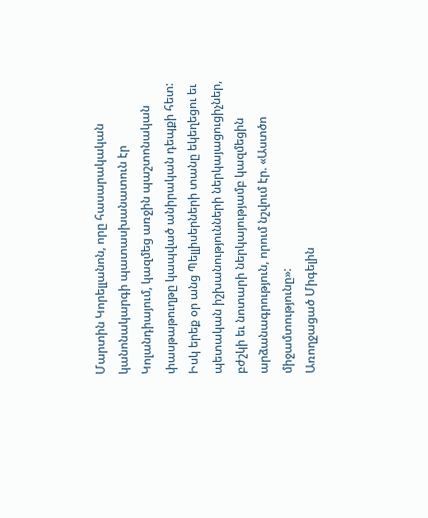Մարտին Կորելլանոն, որը հասարակական կանոնակարգի պատասխանատուն էր Կոլանդիայում, կազմեց առջին պաշտոնական փասթաթուղթը կապված անիրական դեպքի հետ: Իսկ երեք օր անց Պելլիսերների տանը եկեղեցու եւ պետական իշխանությունների ներկայացուցիչներ, բժշկի եւ նոտարի ներկայությամբ կազմեցին արձանագրություն, որում նշվում էր. «Աստծո միջամտությունը»:
Առողջացած Միգելին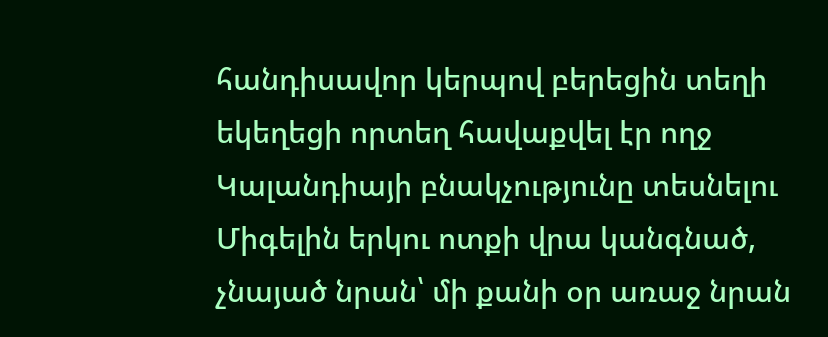հանդիսավոր կերպով բերեցին տեղի եկեղեցի որտեղ հավաքվել էր ողջ Կալանդիայի բնակչությունը տեսնելու Միգելին երկու ոտքի վրա կանգնած, չնայած նրան՝ մի քանի օր առաջ նրան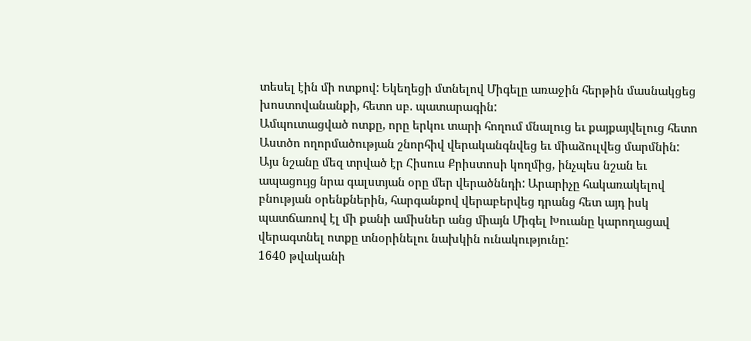տեսել էին մի ոտքով: Եկեղեցի մտնելով Միգելը առաջին հերթին մասնակցեց խոստովանանքի, հետո սբ. պատարագին:
Ամպուտացված ոտքը, որը երկու տարի հողում մնալուց եւ քայքայվելուց հետո Աստծո ողորմածության շնորհիվ վերականգնվեց եւ միաձուլվեց մարմնին: Այս նշանը մեզ տրված էր Հիսուս Քրիստոսի կողմից, ինչպես նշան եւ ապացույց նրա գալստյան օրը մեր վերածննդի: Արարիչը հակառակելով բնության օրենքներին, հարգանքով վերաբերվեց դրանց հետ այդ իսկ պատճառով էլ մի քանի ամիսներ անց միայն Միգել Խուանը կարողացավ վերագտնել ոտքը տնօրինելու նախկին ունակությունը:
1640 թվականի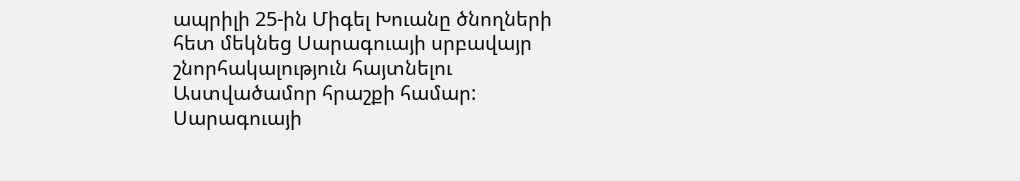ապրիլի 25-ին Միգել Խուանը ծնողների հետ մեկնեց Սարագուայի սրբավայր շնորհակալություն հայտնելու Աստվածամոր հրաշքի համար: Սարագուայի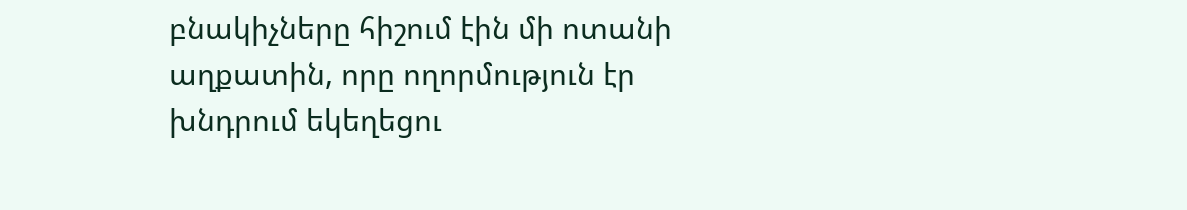բնակիչները հիշում էին մի ոտանի աղքատին, որը ողորմություն էր խնդրում եկեղեցու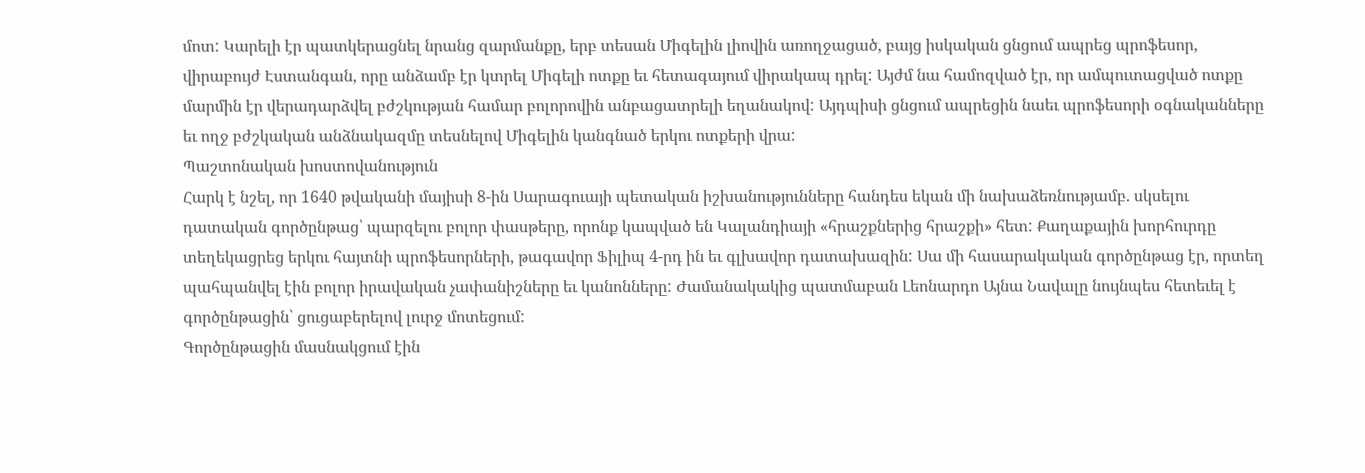մոտ: Կարելի էր պատկերացնել նրանց զարմանքը, երբ տեսան Միգելին լիովին առողջացած, բայց իսկական ցնցում ապրեց պրոֆեսոր, վիրաբույժ Էստանգան, որը անձամբ էր կտրել Միգելի ոտքը եւ հետագայում վիրակապ դրել: Այժմ նա համոզված էր, որ ամպուտացված ոտքը մարմին էր վերադարձվել բժշկության համար բոլորովին անբացատրելի եղանակով: Այդպիսի ցնցում ապրեցին նաեւ պրոֆեսորի օգնականները եւ ողջ բժշկական անձնակազմը տեսնելով Միգելին կանգնած երկու ոտքերի վրա:
Պաշտոնական խոստովանություն
Հարկ է նշել, որ 1640 թվականի մայիսի 8-ին Սարագուայի պետական իշխանությունները հանդես եկան մի նախաձեռնությամբ. սկսելու դատական գործընթաց՝ պարզելու բոլոր փասթերը, որոնք կապված են Կալանդիայի «հրաշքներից հրաշքի» հետ: Քաղաքային խորհուրդը տեղեկացրեց երկու հայտնի պրոֆեսորների, թագավոր Ֆիլիպ 4-րդ ին եւ գլխավոր դատախազին: Սա մի հասարակական գործընթաց էր, որտեղ պահպանվել էին բոլոր իրավական չափանիշները եւ կանոնները: Ժամանակակից պատմաբան Լեոնարդո Այնա Նավալը նույնպես հետեւել է գործընթացին՝ ցուցաբերելով լուրջ մոտեցում:
Գործընթացին մասնակցում էին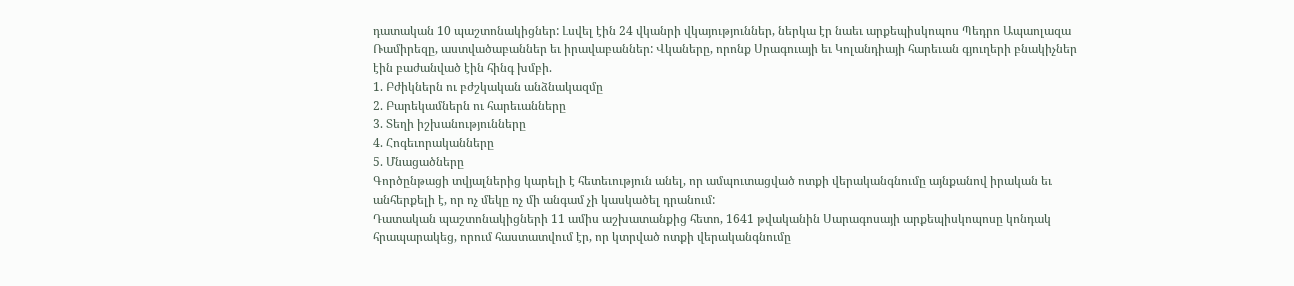դատական 10 պաշտոնակիցներ: Լսվել էին 24 վկանրի վկայություններ, ներկա էր նաեւ արքեպիսկոպոս Պեդրո Ապաոլազա Ռամիրեզը, աստվածաբաններ եւ իրավաբաններ: Վկաները, որոնք Սրագուայի եւ Կոլանդիայի հարեւան գյուղերի բնակիչներ էին բաժանված էին հինգ խմբի.
1. Բժիկներն ու բժշկական անձնակազմը
2. Բարեկամներն ու հարեւանները
3. Տեղի իշխանությունները
4. Հոգեւորականները
5. Մնացածները
Գործընթացի տվյալներից կարելի է հետեւություն անել, որ ամպուտացված ոտքի վերականգնումը այնքանով իրական եւ անհերքելի է, որ ոչ մեկը ոչ մի անգամ չի կասկածել դրանում:
Դատական պաշտոնակիցների 11 ամիս աշխատանքից հետո, 1641 թվականին Սարագոսայի արքեպիսկոպոսը կոնդակ հրապարակեց, որում հաստատվում էր, որ կտրված ոտքի վերականգնումը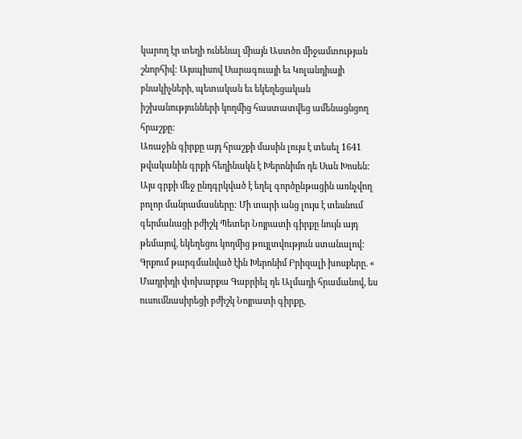կարող էր տեղի ունենալ միայն Աստծո միջամտության շնորհիվ: Այսպիսով Սարագուայի եւ Կոլանդիայի բնակիչների, պետական եւ եկեղեցական իշխանությունների կողմից հաստատվեց ամենացնցող հրաշքը:
Առաջին գիրքը այդ հրաշքի մասին լույս է տեսել 1641 թվականին գրքի հեղինակն է Խերոնիմո դե Սան Խոսեն: Այս գրքի մեջ ընդգրկված է եղել գործընթացին առնչվող բոլոր մանրամասները: Մի տարի անց լույս է տեսնում գերմանացի բժիշկ Պետեր Նոյրատի գիրքը նույն այդ թեմայով, եկեղեցու կողմից թույլտվություն ստանալով: Գրքում թարգմանված էին Խերոնիմ Բրիզալի խոսքերը. « Մադրիդի փոխարքա Գաբրիել դե Ալմադի հրամանով, ես ուսումնասիրեցի բժիշկ Նոյրատի գիրքը,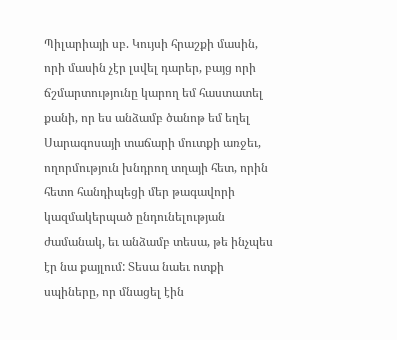Պիլարիայի սբ. Կույսի հրաշքի մասին, որի մասին չէր լսվել դարեր, բայց որի ճշմարտությունը կարող եմ հաստատել քանի, որ ես անձամբ ծանոթ եմ եղել Սարագոսայի տաճարի մուտքի առջեւ, ողորմություն խնդրող տղայի հետ, որին հետո հանդիպեցի մեր թագավորի կազմակերպած ընդունելության ժամանակ, եւ անձամբ տեսա, թե ինչպես էր նա քայլում: Տեսա նաեւ ոտքի սպիները, որ մնացել էին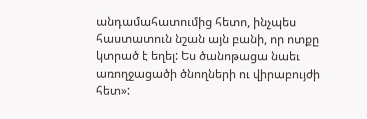անդամահատումից հետո, ինչպես հաստատուն նշան այն բանի, որ ոտքը կտրած է եղել: Ես ծանոթացա նաեւ առողջացածի ծնողների ու վիրաբույժի հետ»: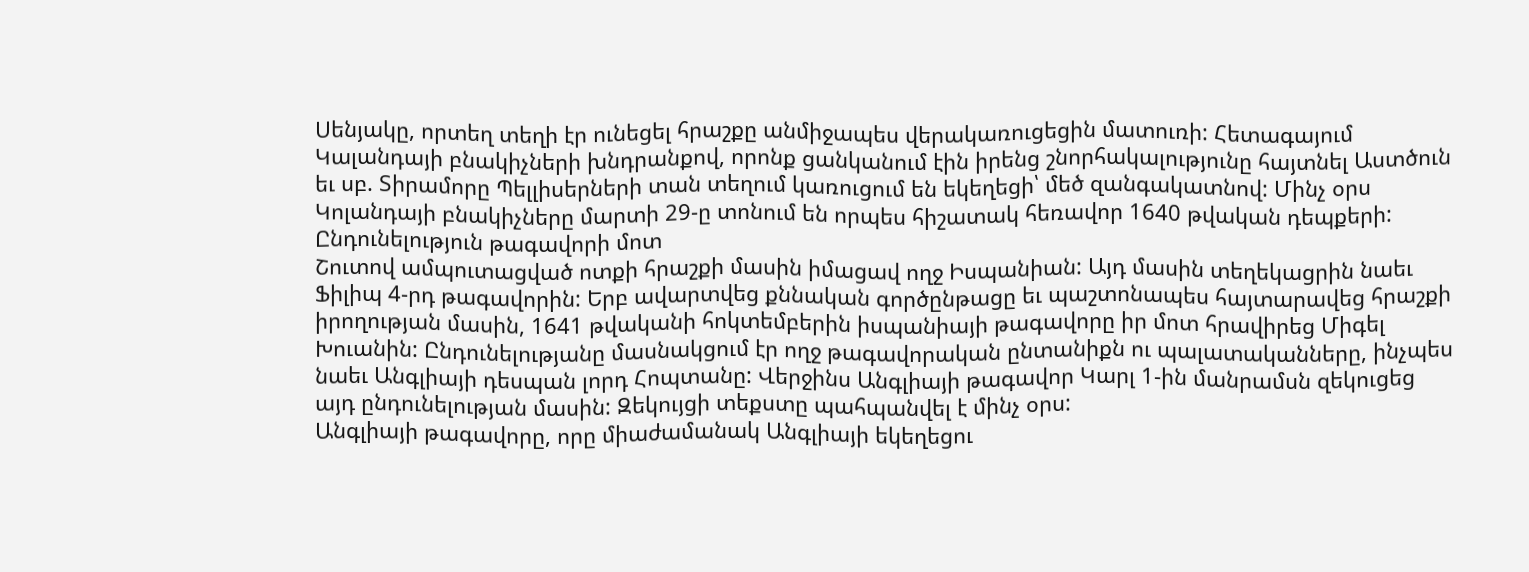Սենյակը, որտեղ տեղի էր ունեցել հրաշքը անմիջապես վերակառուցեցին մատուռի: Հետագայում Կալանդայի բնակիչների խնդրանքով, որոնք ցանկանում էին իրենց շնորհակալությունը հայտնել Աստծուն եւ սբ. Տիրամորը Պելլիսերների տան տեղում կառուցում են եկեղեցի՝ մեծ զանգակատնով: Մինչ օրս Կոլանդայի բնակիչները մարտի 29-ը տոնում են որպես հիշատակ հեռավոր 1640 թվական դեպքերի:
Ընդունելություն թագավորի մոտ
Շուտով ամպուտացված ոտքի հրաշքի մասին իմացավ ողջ Իսպանիան: Այդ մասին տեղեկացրին նաեւ Ֆիլիպ 4-րդ թագավորին: Երբ ավարտվեց քննական գործընթացը եւ պաշտոնապես հայտարավեց հրաշքի իրողության մասին, 1641 թվականի հոկտեմբերին իսպանիայի թագավորը իր մոտ հրավիրեց Միգել Խուանին: Ընդունելությանը մասնակցում էր ողջ թագավորական ընտանիքն ու պալատականները, ինչպես նաեւ Անգլիայի դեսպան լորդ Հոպտանը: Վերջինս Անգլիայի թագավոր Կարլ 1-ին մանրամսն զեկուցեց այդ ընդունելության մասին: Զեկույցի տեքստը պահպանվել է մինչ օրս:
Անգլիայի թագավորը, որը միաժամանակ Անգլիայի եկեղեցու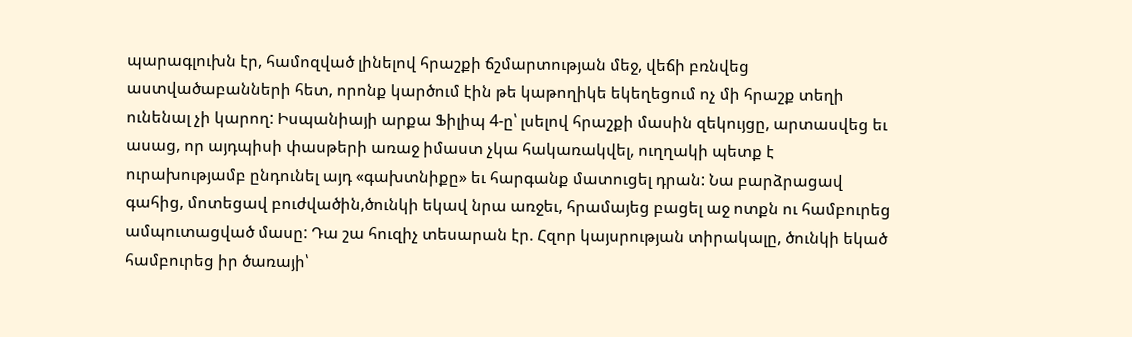պարագլուխն էր, համոզված լինելով հրաշքի ճշմարտության մեջ, վեճի բռնվեց աստվածաբանների հետ, որոնք կարծում էին թե կաթողիկե եկեղեցում ոչ մի հրաշք տեղի ունենալ չի կարող: Իսպանիայի արքա Ֆիլիպ 4-ը՝ լսելով հրաշքի մասին զեկույցը, արտասվեց եւ ասաց, որ այդպիսի փասթերի առաջ իմաստ չկա հակառակվել, ուղղակի պետք է ուրախությամբ ընդունել այդ «գախտնիքը» եւ հարգանք մատուցել դրան: Նա բարձրացավ գահից, մոտեցավ բուժվածին,ծունկի եկավ նրա առջեւ, հրամայեց բացել աջ ոտքն ու համբուրեց ամպուտացված մասը: Դա շա հուզիչ տեսարան էր. Հզոր կայսրության տիրակալը, ծունկի եկած համբուրեց իր ծառայի՝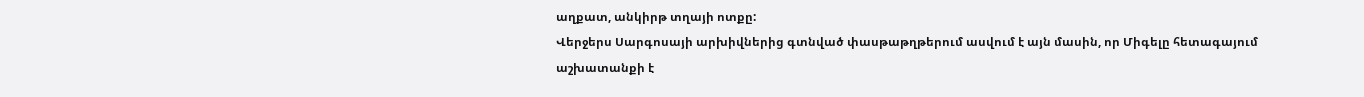աղքատ, անկիրթ տղայի ոտքը:
Վերջերս Սարգոսայի արխիվներից գտնված փասթաթղթերում ասվում է այն մասին, որ Միգելը հետագայում աշխատանքի է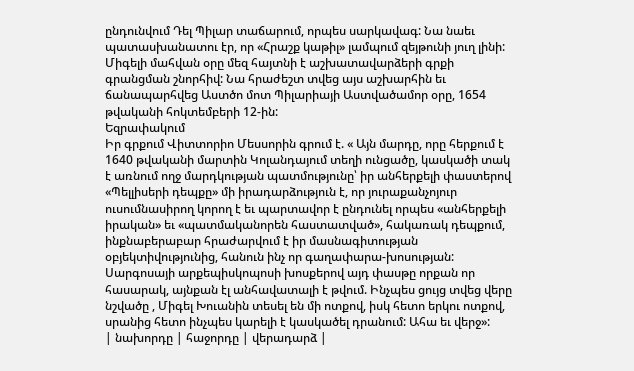ընդունվում Դել Պիլար տաճարում, որպես սարկավագ: Նա նաեւ պատասխանատու էր, որ «Հրաշք կաթիլ» լամպում զեյթունի յուղ լինի: Միգելի մահվան օրը մեզ հայտնի է աշխատավարձերի գրքի գրանցման շնորհիվ: Նա հրաժեշտ տվեց այս աշխարհին եւ ճանապարհվեց Աստծո մոտ Պիլարիայի Աստվածամոր օրը, 1654 թվականի հոկտեմբերի 12-ին:
Եզրափակում
Իր գրքում Վիտտորիո Մեսսորին գրում է. « Այն մարդը, որը հերքում է 1640 թվականի մարտին Կոլանդայում տեղի ունցածը, կասկածի տակ է առնում ողջ մարդկության պատմությունը՝ իր անհերքելի փաստերով «Պելլիսերի դեպքը» մի իրադարձություն է, որ յուրաքանչոյուր ուսումնասիրող կորող է եւ պարտավոր է ընդունել որպես «անհերքելի իրական» եւ «պատմականորեն հաստատված», հակառակ դեպքում, ինքնաբերաբար հրաժարվում է իր մասնագիտության օբյեկտիվությունից, հանուն ինչ որ գաղափարա-խոսության: Սարգոսայի արքեպիսկոպոսի խոսքերով այդ փասթը որքան որ հասարակ, այնքան էլ անհավատալի է թվում. Ինչպես ցույց տվեց վերը նշվածը , Միգել Խուանին տեսել են մի ոտքով, իսկ հետո երկու ոտքով, սրանից հետո ինչպես կարելի է կասկածել դրանում: Ահա եւ վերջ»:
| նախորդը | հաջորդը | վերադարձ |